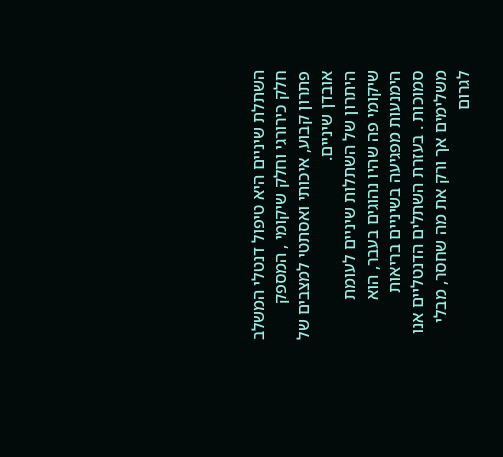השתלת שיניים היא טיפול דנטלי המשלב חלק כירורגי וחלק שיקומי , המספק פתרון קבוע, איכותי ואסתטי למצבים של אובדן שיניים.
היתרון של השתלות שיניים לעומת שיקומי פה שהיו נהוגים בעבר, הוא הימנעות מפגיעה בשיניים בריאות סמוכות . בעזרת השתלים הדנטליים אנו משלימים אך ורק את מה שחסר, מבלי לגרום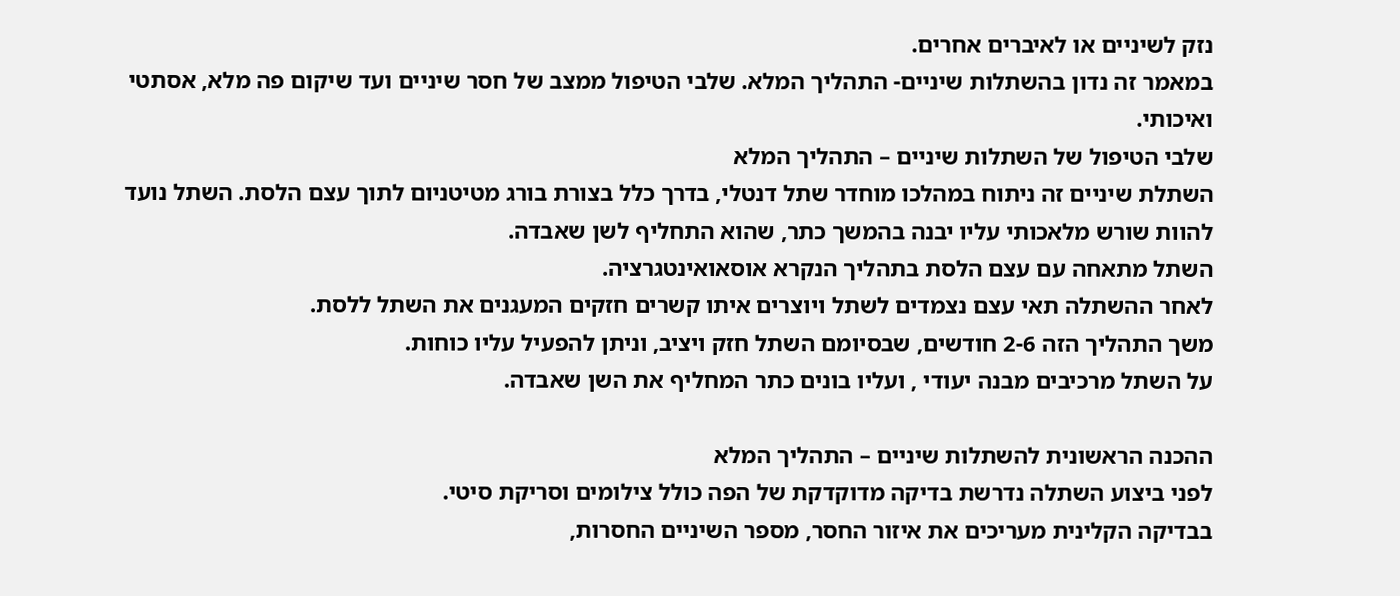נזק לשיניים או לאיברים אחרים.
במאמר זה נדון בהשתלות שיניים- התהליך המלא. שלבי הטיפול ממצב של חסר שיניים ועד שיקום פה מלא, אסתטי ואיכותי.
שלבי הטיפול של השתלות שיניים – התהליך המלא
השתלת שיניים זה ניתוח במהלכו מוחדר שתל דנטלי, בדרך כלל בצורת בורג מטיטניום לתוך עצם הלסת. השתל נועד להוות שורש מלאכותי עליו יבנה בהמשך כתר, שהוא התחליף לשן שאבדה.
השתל מתאחה עם עצם הלסת בתהליך הנקרא אוסאואינטגרציה.
לאחר ההשתלה תאי עצם נצמדים לשתל ויוצרים איתו קשרים חזקים המעגנים את השתל ללסת.
משך התהליך הזה 2-6 חודשים, שבסיומם השתל חזק ויציב, וניתן להפעיל עליו כוחות.
על השתל מרכיבים מבנה יעודי , ועליו בונים כתר המחליף את השן שאבדה.

ההכנה הראשונית להשתלות שיניים – התהליך המלא
לפני ביצוע השתלה נדרשת בדיקה מדוקדקת של הפה כולל צילומים וסריקת סיטי.
בבדיקה הקלינית מעריכים את איזור החסר, מספר השיניים החסרות,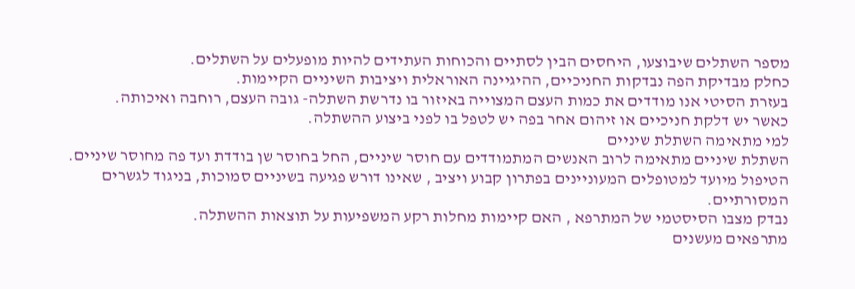מספר השתלים שיבוצעו, היחסים הבין לסתיים והכוחות העתידים להיות מופעלים על השתלים.
כחלק מבדיקת הפה נבדקות החניכיים, ההיגיינה האוראלית ויציבות השיניים הקיימות.
בעזרת הסיטי אנו מודדים את כמות העצם המצוייה באיזור בו נדרשת השתלה- גובה העצם, רוחבה ואיכותה.
כאשר יש דלקת חניכיים או זיהום אחר בפה יש לטפל בו לפני ביצוע ההשתלה.
למי מתאימה השתלת שיניים
השתלת שיניים מתאימה לרוב האנשים המתמודדים עם חוסר שיניים, החל בחוסר שן בודדת ועד פה מחוסר שיניים. הטיפול מיועד למטופלים המעוניינים בפתרון קבוע ויציב , שאינו דורש פגיעה בשיניים סמוכות, בניגוד לגשרים המסורתיים.
נבדק מצבו הסיסטמי של המתרפא , האם קיימות מחלות רקע המשפיעות על תוצאות ההשתלה.
מתרפאים מעשנים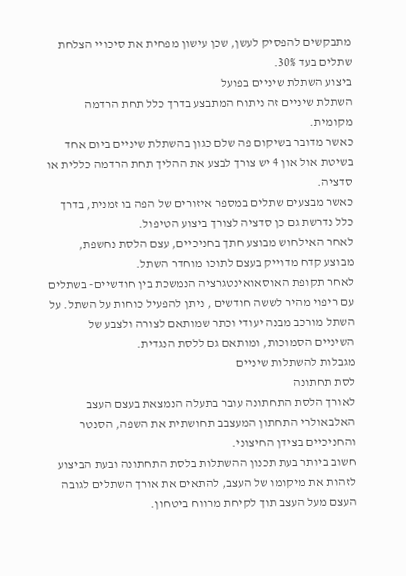מתבקשים להפסיק לעשן, שכן עישון מפחית את סיכויי הצלחת שתלים בעד 30%.
ביצוע השתלת שיניים בפועל
השתלת שיניים זה ניתוח המתבצע בדרך כלל תחת הרדמה מקומית.
כאשר מדובר בשיקום פה שלם כגון בהשתלת שיניים ביום אחד בשיטת אול און 4 יש צורך לבצע את ההליך תחת הרדמה כללית או סדציה.
כאשר מבצעים שתלים במספר איזורים של הפה בו זמנית, בדרך כלל נדרשת גם כן סדציה לצורך ביצוע הטיפול.
לאחר האילחוש מבוצע חתך בחניכיים, עצם הלסת נחשפת, מבוצע קדח מדוייק בעצם לתוכו מוחדר השתל.
לאחר תקופת האוסאואינטגרציה הנמשכת בין חודשיים- בשתלים עם ריפוי מהיר לששה חודשים , ניתן להפעיל כוחות על השתל. על השתל מורכב מבנה יעודי וכתר שמותאם לצורה ולצבע של השיניים הסמוכות, ומותאם גם ללסת הנגדית.
מגבלות להשתלות שיניים
לסת תחתונה
לאורך הלסת התחתונה עובר בתעלה הנמצאת בעצם העצב האלבאולרי התחתון המעצבב תחושתית את השפה, הסנטר והחניכיים בצידן החיצוני.
חשוב ביותר בעת תכנון ההשתלות בלסת התחתונה ובעת הביצוע לזהות את מיקומו של העצב, להתאים את אורך השתלים לגובה העצם מעל העצב תוך לקיחת מרווח ביטחון.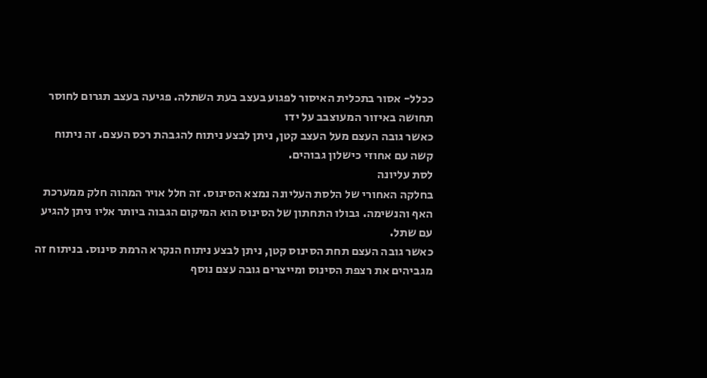ככלל- אסור בתכלית האיסור לפגוע בעצב בעת השתלה. פגיעה בעצב תגרום לחוסר תחושה באיזור המעוצבב על ידו
כאשר גובה העצם מעל העצב קטן, ניתן לבצע ניתוח להגבהת רכס העצם. זה ניתוח קשה עם אחוזי כישלון גבוהים.
לסת עליונה
בחלקה האחורי של הלסת העליונה נמצא הסינוס. זה חלל אויר המהוה חלק ממערכת האף והנשימה. גבולו התחתון של הסינוס הוא המיקום הגבוה ביותר אליו ניתן להגיע עם שתל.
כאשר גובה העצם תחת הסינוס קטן, ניתן לבצע ניתוח הנקרא הרמת סינוס. בניתוח זה מגביהים את רצפת הסינוס ומייצרים גובה עצם נוסף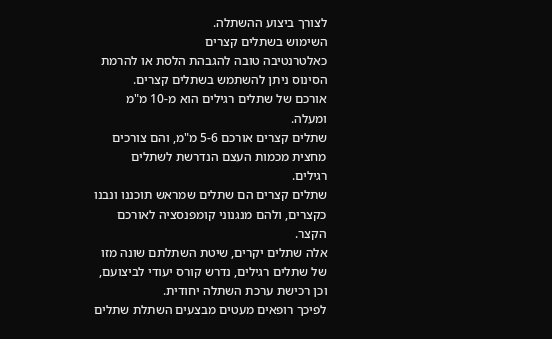לצורך ביצוע ההשתלה.
השימוש בשתלים קצרים
כאלטרנטיבה טובה להגבהת הלסת או להרמת הסינוס ניתן להשתמש בשתלים קצרים.
אורכם של שתלים רגילים הוא מ-10 מ"מ ומעלה.
שתלים קצרים אורכם 5-6 מ"מ, והם צורכים מחצית מכמות העצם הנדרשת לשתלים רגילים.
שתלים קצרים הם שתלים שמראש תוכננו ונבנו כקצרים, ולהם מנגנוני קומפנסציה לאורכם הקצר.
אלה שתלים יקרים, שיטת השתלתם שונה מזו של שתלים רגילים, נדרש קורס יעודי לביצועם, וכן רכישת ערכת השתלה יחודית.
לפיכך רופאים מעטים מבצעים השתלת שתלים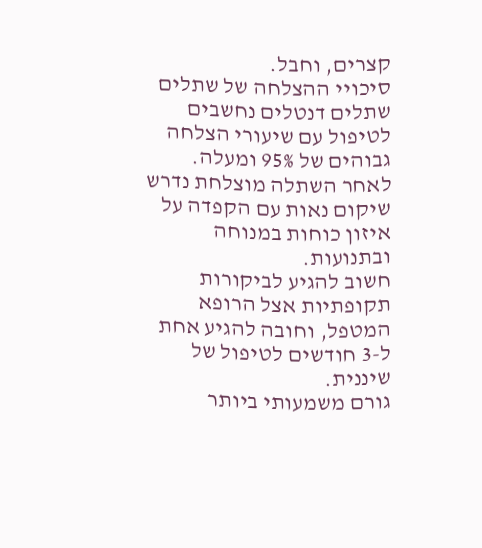קצרים, וחבל.
סיכויי ההצלחה של שתלים
שתלים דנטלים נחשבים לטיפול עם שיעורי הצלחה גבוהים של 95% ומעלה.
לאחר השתלה מוצלחת נדרש שיקום נאות עם הקפדה על איזון כוחות במנוחה ובתנועות.
חשוב להגיע לביקורות תקופתיות אצל הרופא המטפל, וחובה להגיע אחת ל-3 חודשים לטיפול של שיננית.
גורם משמעותי ביותר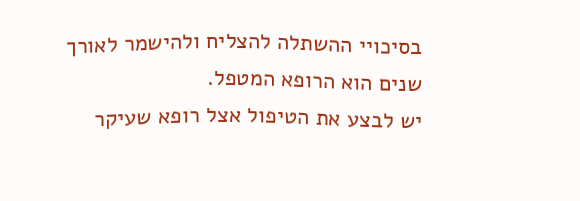בסיכויי ההשתלה להצליח ולהישמר לאורך שנים הוא הרופא המטפל.
יש לבצע את הטיפול אצל רופא שעיקר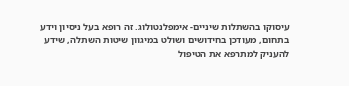עיסוקו בהשתלות שיניים- אימפלנטולוג. זה רופא בעל ניסיון וידע בתחום, מעודכן בחידושים ושולט במיגוון שיטות השתלה, שידע להעניק למתרפא את הטיפול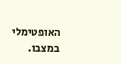האופטימלי במצבו.